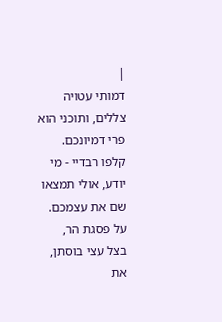|
דמותי עטויה צללים, ותוכני הוא פרי דמיונכם.
קלפו רבדיי - מי יודע, אולי תמצאו שם את עצמכם.
על פסגת הר,
בצל עצי בוסתן,
את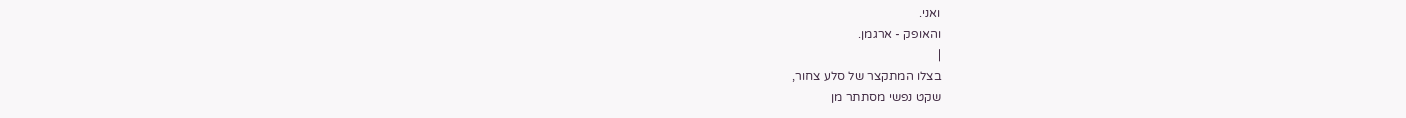ואני.
והאופק - ארגמן.
|
בצלו המתקצר של סלע צחור,
שקט נפשי מסתתר מן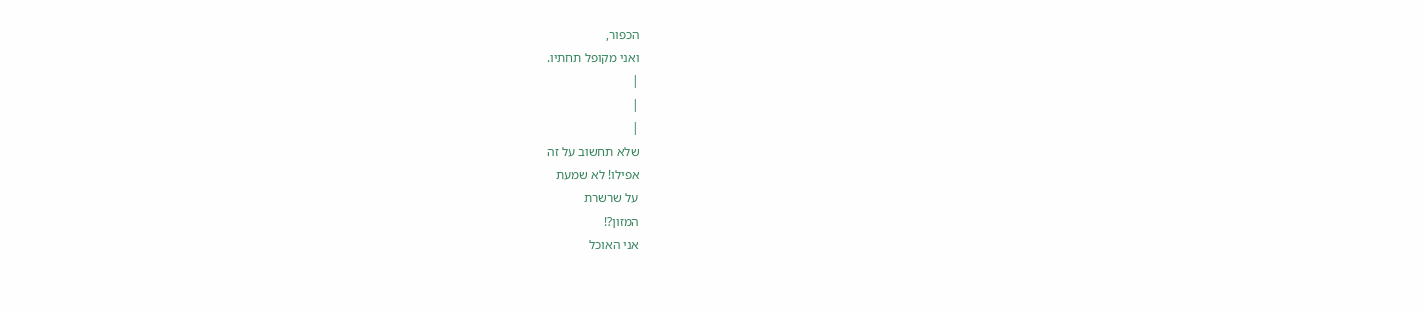הכפור,
ואני מקופל תחתיו.
|
|
|
שלא תחשוב על זה
אפילו! לא שמעת
על שרשרת
המזון?!
אני האוכל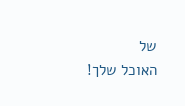של
האוכל שלך!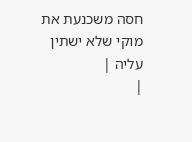חסה משכנעת את
מוקי שלא ישתין
עליה |
|